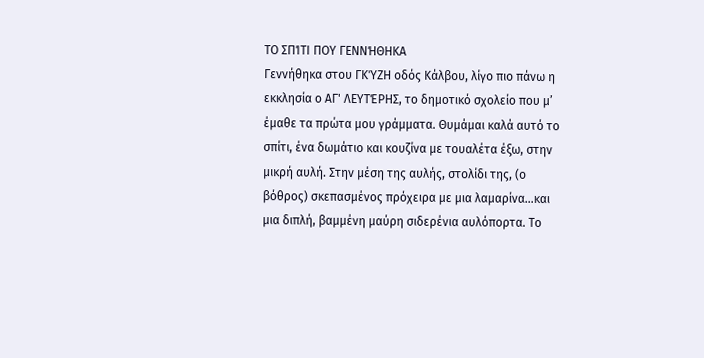ΤΟ ΣΠΊΤΙ ΠΟΥ ΓΕΝΝΉΘΗΚΑ
Γεννήθηκα στου ΓΚΎΖΗ οδός Κάλβου, λίγο πιο πάνω η εκκλησία ο ΑΓ' ΛΕΥΤΈΡΗΣ, το δημοτικό σχολείο που μ’ έμαθε τα πρώτα μου γράμματα. Θυμάμαι καλά αυτό το σπίτι, ένα δωμάτιο και κουζίνα με τουαλέτα έξω, στην μικρή αυλή. Στην μέση της αυλής, στολίδι της, (ο βόθρος) σκεπασμένος πρόχειρα με μια λαμαρίνα…και μια διπλή, βαμμένη μαύρη σιδερένια αυλόπορτα. Το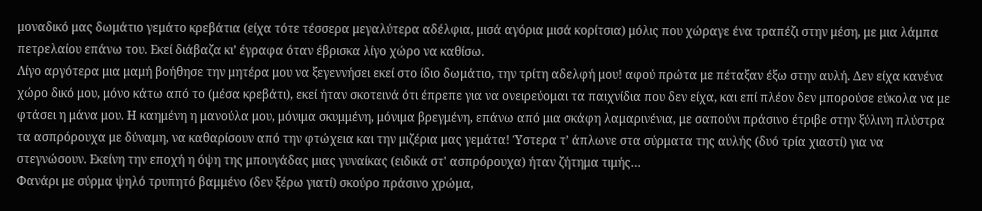μοναδικό μας δωμάτιο γεμάτο κρεβάτια (είχα τότε τέσσερα μεγαλύτερα αδέλφια, μισά αγόρια μισά κορίτσια) μόλις που χώραγε ένα τραπέζι στην μέση, με μια λάμπα πετρελαίου επάνω του. Εκεί διάβαζα κι’ έγραφα όταν έβρισκα λίγο χώρο να καθίσω.
Λίγο αργότερα μια μαμή βοήθησε την μητέρα μου να ξεγεννήσει εκεί στο ίδιο δωμάτιο, την τρίτη αδελφή μου! αφού πρώτα με πέταξαν έξω στην αυλή. Δεν είχα κανένα χώρο δικό μου, μόνο κάτω από το (μέσα κρεβάτι), εκεί ήταν σκοτεινά ότι έπρεπε για να ονειρεύομαι τα παιχνίδια που δεν είχα, και επί πλέον δεν μπορούσε εύκολα να με φτάσει η μάνα μου. Η καημένη η μανούλα μου, μόνιμα σκυμμένη, μόνιμα βρεγμένη, επάνω από μια σκάφη λαμαρινένια, με σαπούνι πράσινο έτριβε στην ξύλινη πλύστρα τα ασπρόρουχα με δύναμη, να καθαρίσουν από την φτώχεια και την μιζέρια μας γεμάτα! Ύστερα τ’ άπλωνε στα σύρματα της αυλής (δυό τρία χιαστί) για να στεγνώσουν. Εκείνη την εποχή η όψη της μπουγάδας μιας γυναίκας (ειδικά στ' ασπρόρουχα) ήταν ζήτημα τιμής…
Φανάρι με σύρμα ψηλό τρυπητό βαμμένο (δεν ξέρω γιατί) σκούρο πράσινο χρώμα,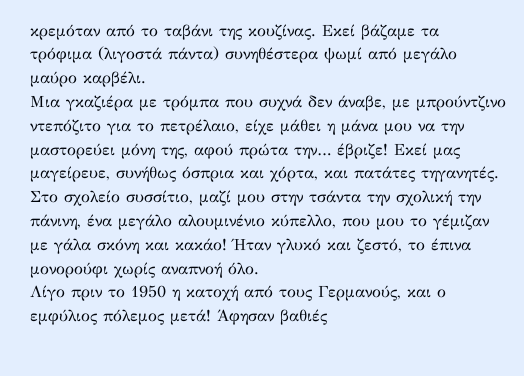κρεμόταν από το ταβάνι της κουζίνας. Εκεί βάζαμε τα τρόφιμα (λιγοστά πάντα) συνηθέστερα ψωμί από μεγάλο μαύρο καρβέλι.
Μια γκαζιέρα με τρόμπα που συχνά δεν άναβε, με μπρούντζινο ντεπόζιτο για το πετρέλαιο, είχε μάθει η μάνα μου να την μαστορεύει μόνη της, αφού πρώτα την… έβριζε! Εκεί μας μαγείρευε, συνήθως όσπρια και χόρτα, και πατάτες τηγανητές. Στο σχολείο συσσίτιο, μαζί μου στην τσάντα την σχολική την πάνινη, ένα μεγάλο αλουμινένιο κύπελλο, που μου το γέμιζαν με γάλα σκόνη και κακάο! Ήταν γλυκό και ζεστό, το έπινα μονορούφι χωρίς αναπνοή όλο.
Λίγο πριν το 1950 η κατοχή από τους Γερμανούς, και ο εμφύλιος πόλεμος μετά! Άφησαν βαθιές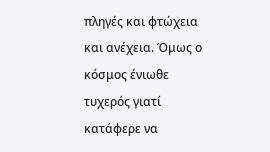πληγές και φτώχεια και ανέχεια. Όμως ο κόσμος ένιωθε τυχερός γιατί κατάφερε να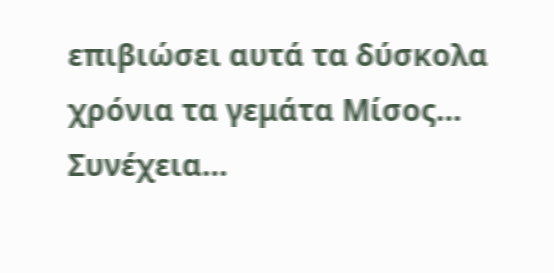επιβιώσει αυτά τα δύσκολα χρόνια τα γεμάτα Μίσος…
Συνέχεια…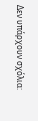Δεν υπάρχουν σχόλια: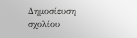Δημοσίευση σχολίου